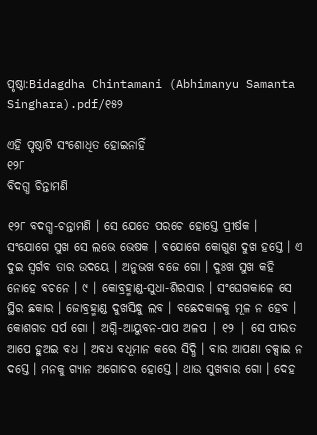ପୃଷ୍ଠା:Bidagdha Chintamani (Abhimanyu Samanta Singhara).pdf/୧୫୨

ଏହି ପୃଷ୍ଠାଟି ସଂଶୋଧିତ ହୋଇନାହିଁ
୧୨୮
ବିଦଗ୍ଧ ଚିନ୍ତାମଣି

୧୨୮ ବଦଗ୍ଧ-ଚନ୍ତାମଣି । ସେ ଯେତେ ପରଚେ ହୋସ୍ତେ ପ୍ରୀର୍ଷକ । ସଂଯୋଗେ ସୁଖ ସେ ଲଭେ ଭେଷକ । ବଯୋଗେ କୋଗୁଣ ଦୁଖ ହସ୍ତେ । ଏ ଦୁଇ ସ୍ବର୍ଗବ ତାର ଉଦୟେ । ଅନୁଭଖ ବଜେ ଗୋ । ଦୁଃଖ ସୁଖ କହି ନୋହେ ବଚନେ । ୯ । କୋବ୍ରହ୍ମାଣ୍ଡ-ସୁଧା-ଶିରସାର । ସଂଘେଗକାଳେ ସେ ସ୍ଥିର ଛକାର । ଜୋବ୍ରହ୍ମାଣ୍ଡ ଦୁଖସିନ୍ଧୁ ଲବ । ବଛେଦକାଳକୁ ମୂଳ ନ ହେବ । କୋଶଗଡ ସର୍ପ ଗୋ । ଅଗ୍ନି-ଆୟୁବନ-ପାପ ଅଳପ | ୧୨ | ସେ ପୀରତ ଆପେ ହୁଅଇ ବଧ । ଅବଧ ବଧୂମାନ କରେ ସିଦ୍ଧି । ବାର ଆପଣା ଚକ୍ସାଇ ନ ଦସ୍ତେ । ମନକୁ ଗ୍ୟାନ ଅଗୋଚର ହୋସ୍ତେ । ଥାଉ ସୁଖବାର ଗୋ । ଦେହ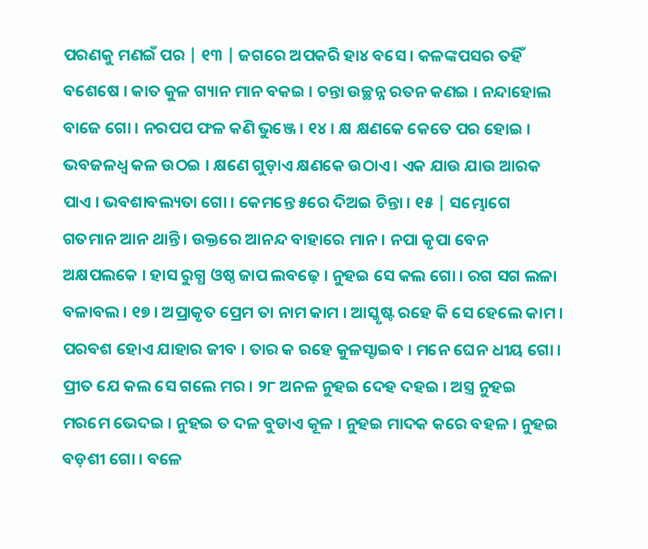ପରଣକୁ ମଣଇଁ ପର | ୧୩ | ଜଗରେ ଅପକରି ହା୪ ବସେ । କଳଙ୍କପସର ତହିଁ ବଶେଷେ । କାତ କୁଳ ଗ୍ୟାନ ମାନ ବକଇ । ଚନ୍ତା ଉଚ୍ଛନ୍ନ ରତନ କଣଇ । ନନ୍ଦାହୋଲ ବାଜେ ଗୋ । ନରପପ ଫଳ କଣି ଭୁଞ୍ଜେ । ୧୪ । କ୍ଷ କ୍ଷଣକେ କେତେ ପର ହୋଇ । ଭବଜଳଧ୍ଵ କଳ ଉଠଇ । କ୍ଷଣେ ଗୁଡ଼ାଏ କ୍ଷଣକେ ଉଠାଏ । ଏକ ଯାଉ ଯାଉ ଆରକ ପାଏ । ଭବଶାବଲ୍ୟତା ଗୋ । କେମନ୍ତେ ୫ରେ ଦିଅଇ ଚିନ୍ତା । ୧୫ | ସମ୍ଭୋଗେ ଗତମାନ ଆନ ଥାନ୍ତି । ଉକ୍ତରେ ଆନନ୍ଦ ବାହାରେ ମାନ । ନପା କୃପା ବେନ ଅକ୍ଷପଲକେ । ହାସ ରୁଗ୍ଧ ଓଷ୍ଠ ଜାପ ଲବଢ଼େ । ନୁହଇ ସେ କଲ ଗୋ । ରଗ ସଗ ଲଳା ବଳାବଲ । ୧୭ । ଅପ୍ରାକୃତ ପ୍ରେମ ତା ନାମ କାମ । ଆସ୍କୃଷ୍ଟ ରହେ କି ସେ ହେଲେ କାମ । ପରବଶ ହୋଏ ଯାହାର ଜୀବ । ତାର କ ରହେ କୁଳସ୍ଟାଇବ । ମନେ ଘେନ ଧୀୟ ଗୋ । ପ୍ରୀତ ଯେ କଲ ସେ ଗଲେ ମର । ୨୮ ଅନଳ ନୁହଇ ଦେହ ଦହଇ । ଅସ୍ତ୍ର ନୁହଇ ମରମେ ଭେଦଇ । ନୁହଇ ତ ଦଳ ବୁଡାଏ କୂଳ । ନୁହଇ ମାଦକ କରେ ବହଳ । ନୁହଇ ବଡ଼ଶୀ ଗୋ । ବଳେ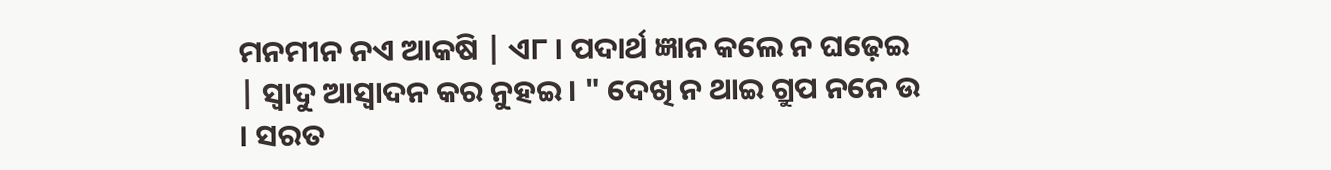ମନମୀନ ନଏ ଆକଷି | ଏ୮ । ପଦାର୍ଥ ଜ୍ଞାନ କଲେ ନ ଘଢ଼େଇ | ସ୍ଵାଦୁ ଆସ୍ବାଦନ କର ନୁହଇ । " ଦେଖି ନ ଥାଇ ଗ୍ରୁପ ନନେ ଉ । ସରତ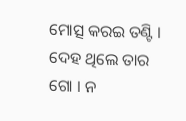ମୋତ୍ସ କରଇ ତଣ୍ଟି । ଦେହ ଥିଲେ ତାର ଗୋ । ନ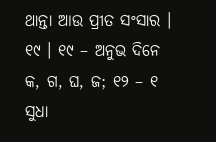ଥାନ୍ତା ଆଉ ପ୍ରୀତ ସଂସାର । ୧୯ । ୧୯ – ଅନୁଭ ଦିନେ କ, ଗ, ଘ, ଜ; ୧୨ – ୧ ସୁଧା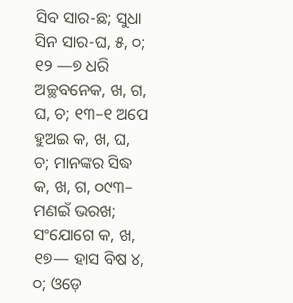ସିବ ସାର-ଛ; ସୁଧା ସିନ ସାର-ଘ, ୫, ୦; ୧୨ —୭ ଧରି ଅଚ୍ଛବନେକ, ଖ, ଗ, ଘ, ଚ; ୧୩–୧ ଅପେ ହୁଅଇ କ, ଖ, ଘ, ଚ; ମାନଙ୍କର ସିଦ୍ଧ କ, ଖ, ଗ, ୦୯୩– ମଣଇଁ ଭରଖ; ସଂଯୋଗେ କ, ଖ, ୧୭— ହାସ ବିଷ ୪, ୦; ଓଡ଼େ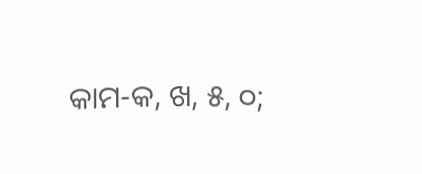କାମ-କ, ଖ, ୫, ୦;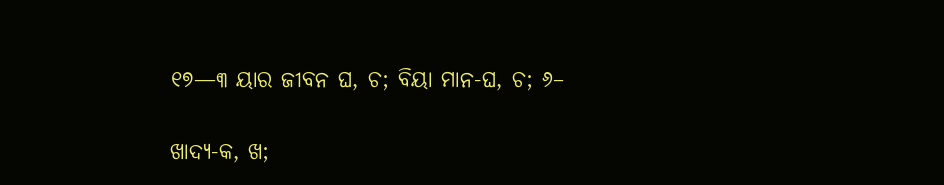୧୭—୩ ୟାର ଜୀବନ ଘ, ଚ; ବିୟା ମାନ-ଘ, ଚ; ୬–

ଖାଦ୍ୟ-କ, ଖ;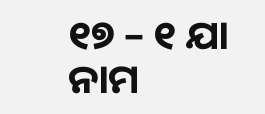୧୭ – ୧ ଯା ନାମ